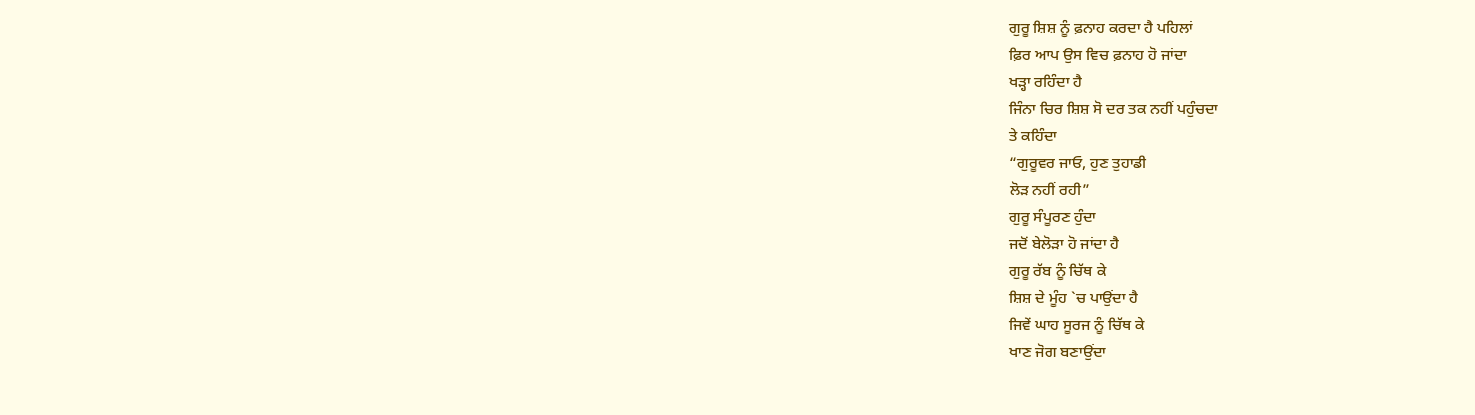ਗੁਰੂ ਸ਼ਿਸ਼ ਨੂੰ ਫ਼ਨਾਹ ਕਰਦਾ ਹੈ ਪਹਿਲਾਂ
ਫ਼ਿਰ ਆਪ ਉਸ ਵਿਚ ਫ਼ਨਾਹ ਹੋ ਜਾਂਦਾ
ਖੜ੍ਹਾ ਰਹਿੰਦਾ ਹੈ
ਜਿੰਨਾ ਚਿਰ ਸ਼ਿਸ਼ ਸੋ ਦਰ ਤਕ ਨਹੀਂ ਪਹੁੰਚਦਾ
ਤੇ ਕਹਿੰਦਾ
“ਗੁਰੂਵਰ ਜਾਓ, ਹੁਣ ਤੁਹਾਡੀ
ਲੋੜ ਨਹੀਂ ਰਹੀ”
ਗੁਰੂ ਸੰਪੂਰਣ ਹੁੰਦਾ
ਜਦੋਂ ਬੇਲੋੜਾ ਹੋ ਜਾਂਦਾ ਹੈ
ਗੁਰੂ ਰੱਬ ਨੂੰ ਚਿੱਥ ਕੇ
ਸ਼ਿਸ਼ ਦੇ ਮੂੰਹ `ਚ ਪਾਉਂਦਾ ਹੈ
ਜਿਵੇਂ ਘਾਹ ਸੂਰਜ ਨੂੰ ਚਿੱਥ ਕੇ
ਖਾਣ ਜੋਗ ਬਣਾਉਂਦਾ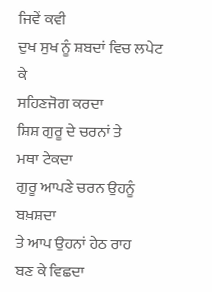ਜਿਵੇਂ ਕਵੀ
ਦੁਖ ਸੁਖ ਨੂੰ ਸ਼ਬਦਾਂ ਵਿਚ ਲਪੇਟ ਕੇ
ਸਹਿਣਜੋਗ ਕਰਦਾ
ਸ਼ਿਸ਼ ਗੁਰੂ ਦੇ ਚਰਨਾਂ ਤੇ
ਮਥਾ ਟੇਕਦਾ
ਗੁਰੂ ਆਪਣੇ ਚਰਨ ਉਹਨੂੰ ਬਖ਼ਸ਼ਦਾ
ਤੇ ਆਪ ਉਹਨਾਂ ਹੇਠ ਰਾਹ
ਬਣ ਕੇ ਵਿਛਦਾ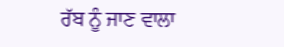ਰੱਬ ਨੂੰ ਜਾਣ ਵਾਲਾ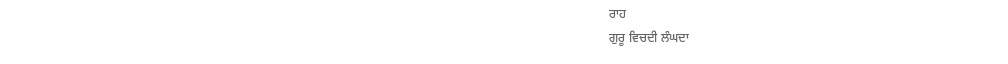ਰਾਹ
ਗੁਰੂ ਵਿਚਦੀ ਲੰਘਦਾ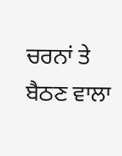ਚਰਨਾਂ ਤੇ ਬੈਠਣ ਵਾਲਾ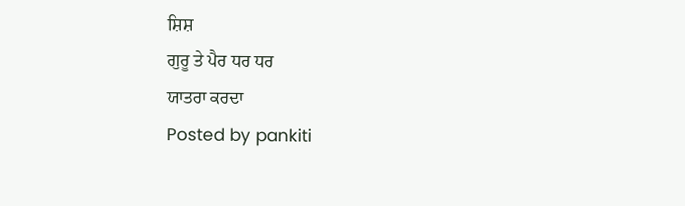ਸ਼ਿਸ਼
ਗੁਰੂ ਤੇ ਪੈਰ ਧਰ ਧਰ
ਯਾਤਰਾ ਕਰਦਾ
Posted by pankiti